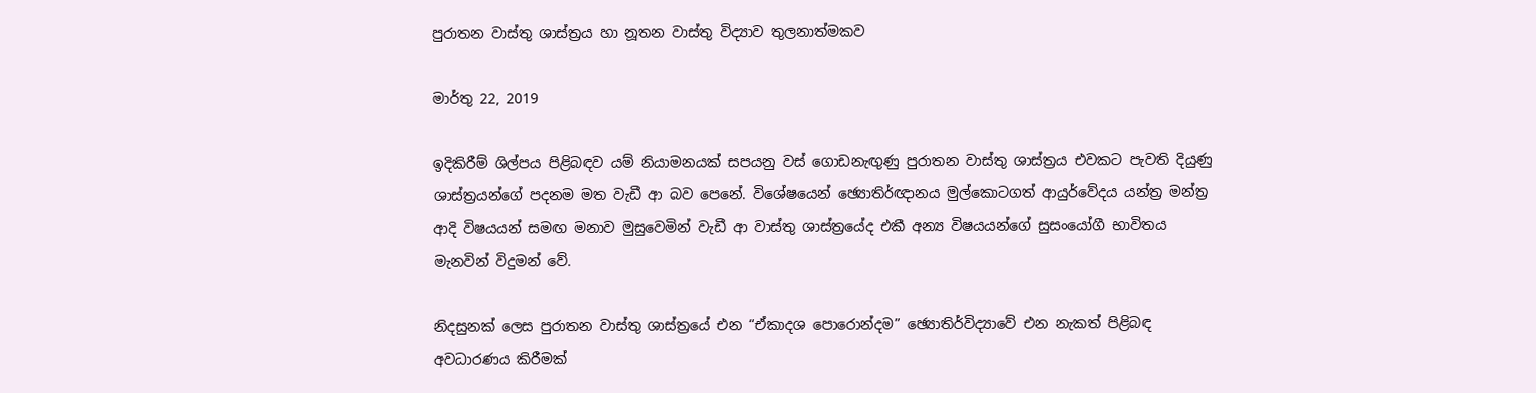පුරාතන වාස්තු ශාස්ත්‍රය හා නූතන වාස්තු විද්‍යාව තුලනාත්මකව

මාර්තු 22, 2019

ඉදිකිරීම් ශිල්පය පිළිබඳව යම් නියාමනයක් සපයනු වස් ගොඩනැඟුණු පුරාතන වාස්තු ශාස්ත්‍රය එවකට පැවති දියුණු ශාස්ත්‍රයන්ගේ පදනම මත වැඩී ආ බව පෙනේ. විශේෂයෙන් ඡ්‍යොතිර්ඥානය මුල්කොටගත් ආයුර්වේදය යන්ත්‍ර මන්ත්‍ර ආදි විෂයයන් සමඟ මනාව මුසුවෙමින් වැඩී ආ වාස්තු ශාස්ත්‍රයේද එකී අන්‍ය විෂයයන්ගේ සුසංයෝගී භාවිතය මැනවින් විදුමන් වේ.

නිදසුනක් ලෙස පුරාතන වාස්තු ශාස්ත්‍රයේ එන “ඒකාදශ පොරොන්දම” ඡ්‍යොතිර්විද්‍යාවේ එන නැකත් පිළිබඳ අවධාරණය කිරීමක්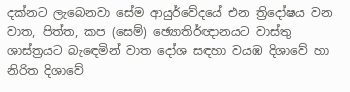දක්නට ලැබෙනවා සේම ආයුර්වේදයේ එන ත්‍රිදෝෂය වන වාත, පිත්ත, කප (සෙම්) ඡ්‍යොතිර්ඥානයට වාස්තු ශාස්ත්‍රයට බැඳෙමින් වාත දෝශ සඳහා වයඹ දිශාවේ හා නිරිත දිශාවේ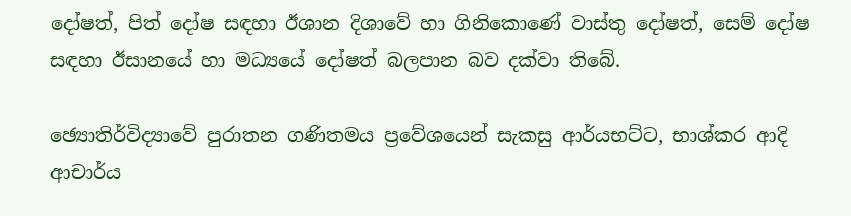දෝෂත්, පිත් දෝෂ සඳහා ඊශාන දිශාවේ හා ගිනිකොණේ වාස්තු දෝෂත්, සෙම් දෝෂ සඳහා ඊසානයේ හා මධ්‍යයේ දෝෂත් බලපාන බව දක්වා තිබේ.

ඡ්‍යොතිර්විද්‍යාවේ පුරාතන ගණිතමය ප්‍රවේශයෙන් සැකසු ආර්යභට්ට, භාශ්කර ආදි ආචාර්ය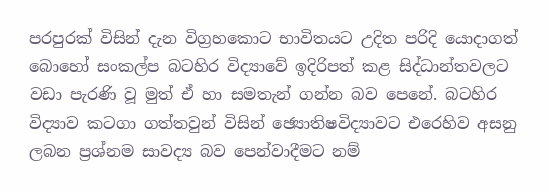පරපුරක් විසින් දැන විග්‍රහකොට භාවිතයට උදිත පරිදි යොදාගත් බොහෝ සංකල්ප බටහිර විද්‍යාවේ ඉදිරිපත් කළ සිද්ධාන්තවලට වඩා පැරණි වූ මුත් ඒ හා සමතැන් ගන්න බව පෙනේ. බටහිර විද්‍යාව කටගා ගත්තවුන් විසින් ඡ්‍යොතිෂවිද්‍යාවට එරෙහිව අසනු ලබන ප්‍රශ්නම සාවද්‍ය බව පෙන්වාදීමට නම්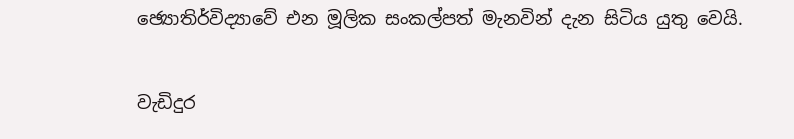ඡ්‍යොතිර්විද්‍යාවේ එන මූලික සංකල්පත් මැනවින් දැන සිටිය යුතු වෙයි.

වැඩිදුර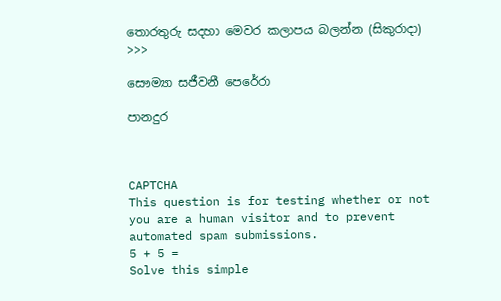තොරතුරු සදහා මෙවර කලාපය බලන්න (සිකුරාදා) >>>

සෞම්‍යා සජීවනී පෙරේරා

පානදුර



CAPTCHA
This question is for testing whether or not you are a human visitor and to prevent automated spam submissions.
5 + 5 =
Solve this simple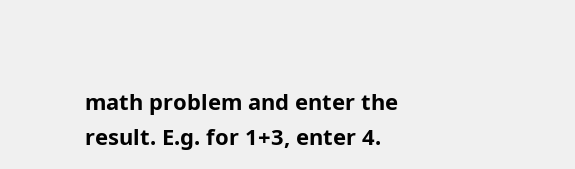math problem and enter the result. E.g. for 1+3, enter 4.